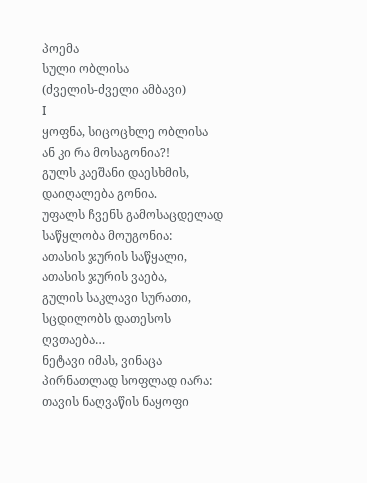პოემა
სული ობლისა
(ძველის-ძველი ამბავი)
I
ყოფნა, სიცოცხლე ობლისა
ან კი რა მოსაგონია?!
გულს კაეშანი დაესხმის,
დაიღალება გონია.
უფალს ჩვენს გამოსაცდელად
საწყლობა მოუგონია:
ათასის ჯურის საწყალი,
ათასის ჯურის ვაება,
გულის საკლავი სურათი,
სცდილობს დათესოს ღვთაება…
ნეტავი იმას, ვინაცა
პირნათლად სოფლად იარა:
თავის ნაღვაწის ნაყოფი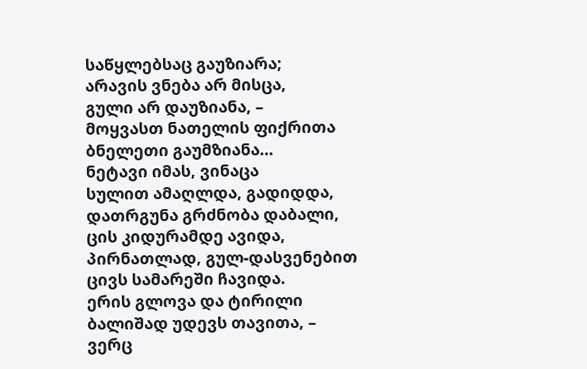საწყლებსაც გაუზიარა;
არავის ვნება არ მისცა,
გული არ დაუზიანა, –
მოყვასთ ნათელის ფიქრითა
ბნელეთი გაუმზიანა…
ნეტავი იმას, ვინაცა
სულით ამაღლდა, გადიდდა,
დათრგუნა გრძნობა დაბალი,
ცის კიდურამდე ავიდა,
პირნათლად, გულ-დასვენებით
ცივს სამარეში ჩავიდა.
ერის გლოვა და ტირილი
ბალიშად უდევს თავითა, –
ვერც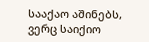სააქაო აშინებს,
ვერც საიქიო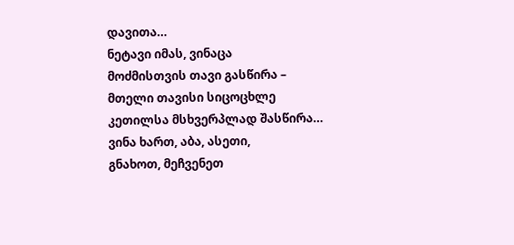დავითა…
ნეტავი იმას, ვინაცა
მოძმისთვის თავი გასწირა –
მთელი თავისი სიცოცხლე
კეთილსა მსხვერპლად შასწირა…
ვინა ხართ, აბა, ასეთი,
გნახოთ, მეჩვენეთ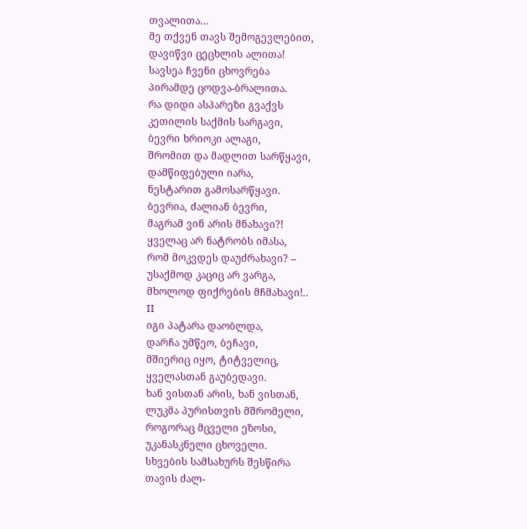თვალითა…
მე თქვენ თავს შემოგევლებით,
დავიწვი ცეცხლის ალითა!
სავსეა ჩვენი ცხოვრება
პირამდე ცოდვა-ბრალითა.
რა დიდი ასპარეზი გვაქვს
კეთილის საქმის სარგავი,
ბევრი ხრიოკი ალაგი,
შრომით და მადლით სარწყავი,
დამწიფებული იარა,
ნესტარით გამოსარწყავი.
ბევრია, ძალიან ბევრი,
მაგრამ ვინ არის მნახავი?!
ყველაც არ ნატრობს იმასა,
რომ მოკვდეს დაუძრახავი? –
უსაქმოდ კაციც არ ვარგა,
მხოლოდ ფიქრების მჩმახავი!..
II
იგი პატარა დაობლდა,
დარჩა უმწეო, ბეჩავი,
მშიერიც იყო, ტიტველიც,
ყველასთან გაუბედავი.
ხან ვისთან არის, ხან ვისთან,
ლუკმა პურისთვის მშრომელი,
როგორაც მცველი ეზოსი,
უკანასკნელი ცხოველი.
სხვების სამსახურს შესწირა
თავის ძალ-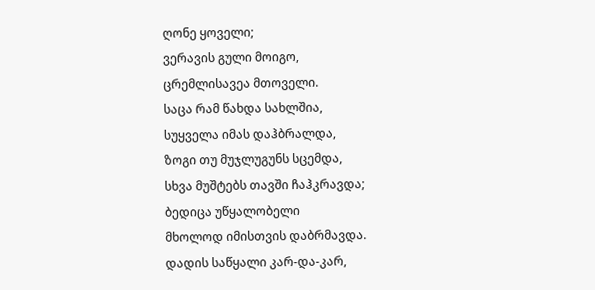ღონე ყოველი;
ვერავის გული მოიგო,
ცრემლისავეა მთოველი.
საცა რამ წახდა სახლშია,
სუყველა იმას დაჰბრალდა,
ზოგი თუ მუჯლუგუნს სცემდა,
სხვა მუშტებს თავში ჩაჰკრავდა;
ბედიცა უწყალობელი
მხოლოდ იმისთვის დაბრმავდა.
დადის საწყალი კარ-და-კარ,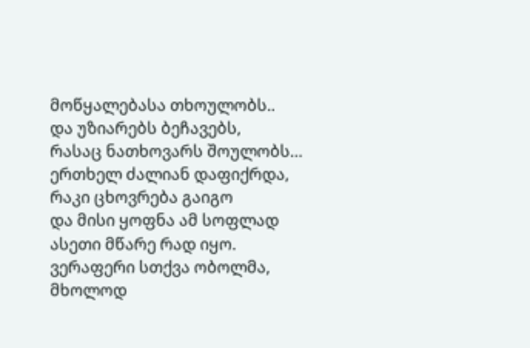მოწყალებასა თხოულობს..
და უზიარებს ბეჩავებს,
რასაც ნათხოვარს შოულობს…
ერთხელ ძალიან დაფიქრდა,
რაკი ცხოვრება გაიგო
და მისი ყოფნა ამ სოფლად
ასეთი მწარე რად იყო.
ვერაფერი სთქვა ობოლმა,
მხოლოდ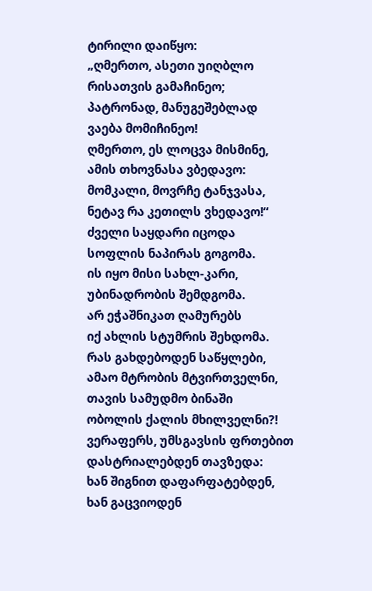ტირილი დაიწყო:
„ღმერთო, ასეთი უიღბლო
რისათვის გამაჩინეო;
პატრონად, მანუგეშებლად
ვაება მომიჩინეო!
ღმერთო, ეს ლოცვა მისმინე,
ამის თხოვნასა ვბედავო:
მომკალი, მოვრჩე ტანჯვასა,
ნეტავ რა კეთილს ვხედავო!“
ძველი საყდარი იცოდა
სოფლის ნაპირას გოგომა.
ის იყო მისი სახლ-კარი,
უბინადრობის შემდგომა.
არ ეჭაშნიკათ ღამურებს
იქ ახლის სტუმრის შეხდომა.
რას გახდებოდენ საწყლები,
ამაო მტრობის მტვირთველნი,
თავის სამუდმო ბინაში
ობოლის ქალის მხილველნი?!
ვერაფერს, უმსგავსის ფრთებით
დასტრიალებდენ თავზედა:
ხან შიგნით დაფარფატებდენ,
ხან გაცვიოდენ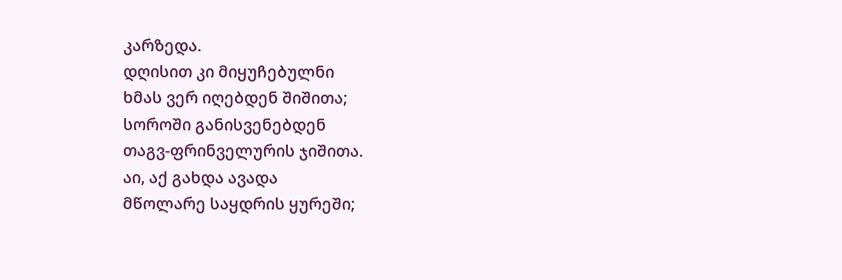კარზედა.
დღისით კი მიყუჩებულნი
ხმას ვერ იღებდენ შიშითა;
სოროში განისვენებდენ
თაგვ-ფრინველურის ჯიშითა.
აი, აქ გახდა ავადა
მწოლარე საყდრის ყურეში;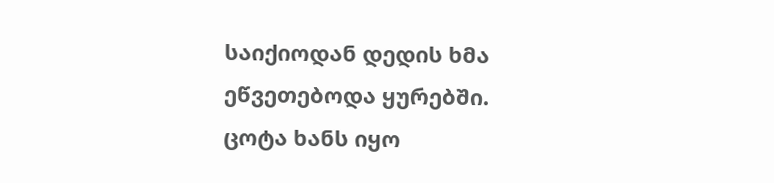საიქიოდან დედის ხმა
ეწვეთებოდა ყურებში.
ცოტა ხანს იყო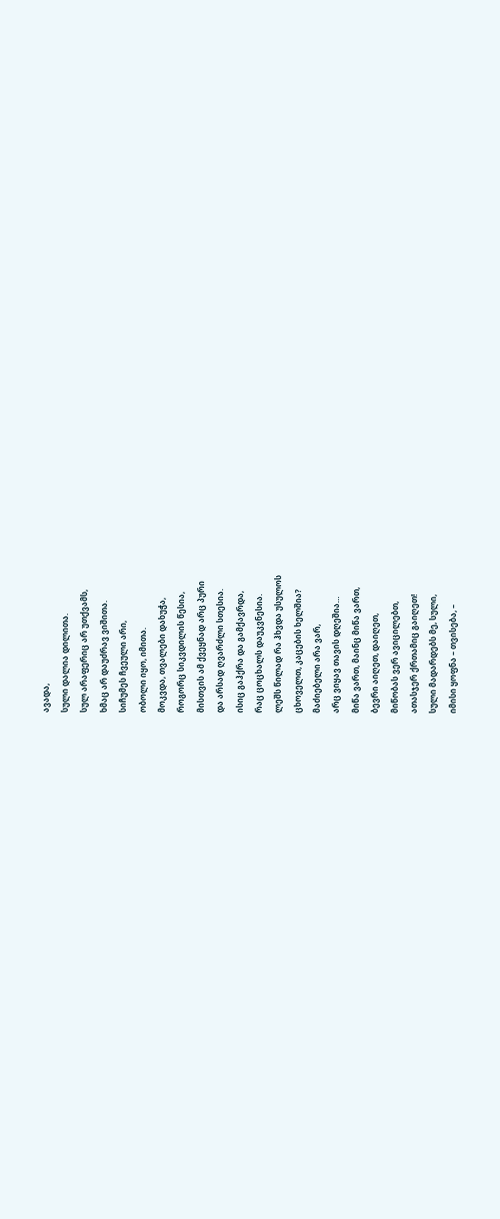ავადა,
სული დალია დილითა.
სულ არაფერიც არ უთქვამს,
ხმაც არ დაუძრავ ვიშითა.
სიჩუმეს ჩვეული არი,
ობოლი იყო, იმითა.
მოკვდა, თვალები დახუჭა,
როგორც სიკვდილის წესია,
მისთვის ამ ქვეყნად არც პური
და არსად ღვარძლი სთესია.
ისიც გაჰქრა და გამქავრდა,
რაც ცოცხალს დაუკვნესია.
ლეშს წილად რა ჰხვდა უსულოს
ცხოველთ, კაცების ხელშია?
მაძიებელი არა ვარ,
არც ვიყავ თავის დღეშია…
მიწა ვართ, მაინც მიწა ვართ,
ბევრი აიღეთ, დაიღეთ,
მიწობას ვერ ავიცილებთ,
ათასჯერ ქრთამიც გაიღეთ!
სული მადარდებს მე, სული,
იმისი ყოფნა – თვისება, –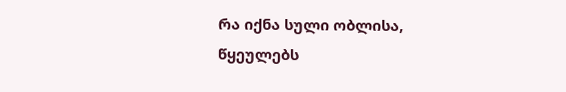რა იქნა სული ობლისა,
წყეულებს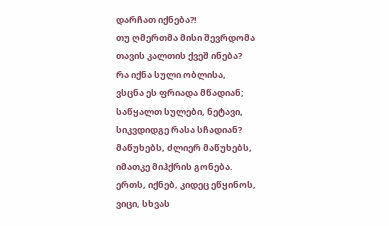დარჩათ იქნება?!
თუ ღმერთმა მისი შევრდომა
თავის კალთის ქვეშ ინება?
რა იქნა სული ობლისა,
ვსცნა ეს ფრიადა მწადიან;
საწყალთ სულები, ნეტავი,
სიკვდიდგე რასა სჩადიან?
მაწუხებს, ძლიერ მაწუხებს,
იმათკე მიჰქრის გონება.
ერთს, იქნებ, კიდეც ეწყინოს,
ვიცი, სხვას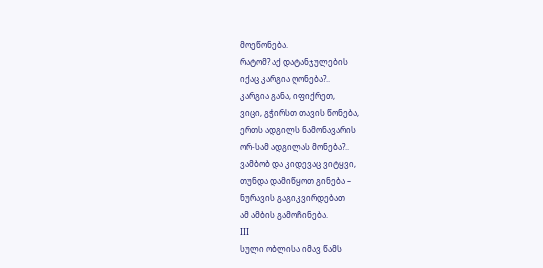მოეწონება.
რატომ? აქ დატანჯულების
იქაც კარგია ღონება?..
კარგია განა, იფიქრეთ,
ვიცი, გჭირსთ თავის წონება,
ერთს ადგილს ნამონავარის
ორ-სამ ადგილას მონება?..
ვამბობ და კიდევაც ვიტყვი,
თუნდა დამიწყოთ გინება –
ნურავის გაგიკვირდებათ
ამ ამბის გამოჩინება.
III
სული ობლისა იმავ წამს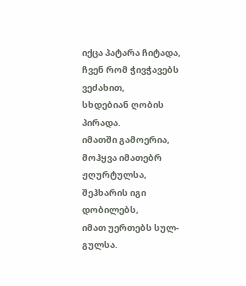იქცა პატარა ჩიტადა,
ჩვენ რომ ჭივჭავებს ვეძახით,
სხდებიან ღობის პირადა.
იმათში გამოერია,
მოჰყვა იმათებრ ჟღურტულსა,
შეჰხარის იგი დობილებს,
იმათ უერთებს სულ-გულსა.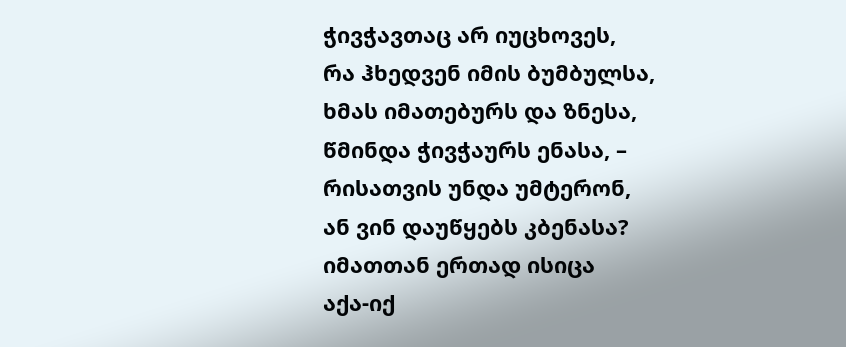ჭივჭავთაც არ იუცხოვეს,
რა ჰხედვენ იმის ბუმბულსა,
ხმას იმათებურს და ზნესა,
წმინდა ჭივჭაურს ენასა, –
რისათვის უნდა უმტერონ,
ან ვინ დაუწყებს კბენასა?
იმათთან ერთად ისიცა
აქა-იქ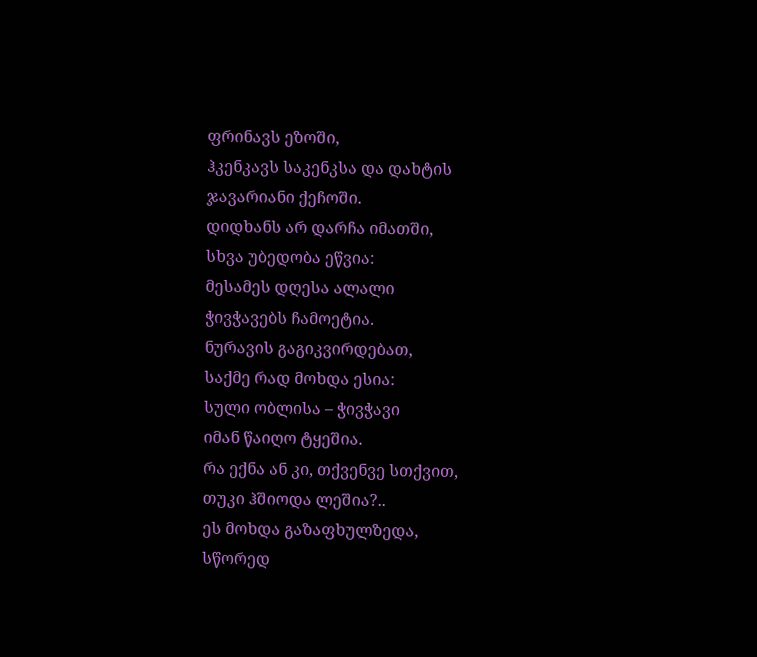ფრინავს ეზოში,
ჰკენკავს საკენკსა და დახტის
ჯავარიანი ქეჩოში.
დიდხანს არ დარჩა იმათში,
სხვა უბედობა ეწვია:
მესამეს დღესა ალალი
ჭივჭავებს ჩამოეტია.
ნურავის გაგიკვირდებათ,
საქმე რად მოხდა ესია:
სული ობლისა – ჭივჭავი
იმან წაიღო ტყეშია.
რა ექნა ან კი, თქვენვე სთქვით,
თუკი ჰშიოდა ლეშია?..
ეს მოხდა გაზაფხულზედა,
სწორედ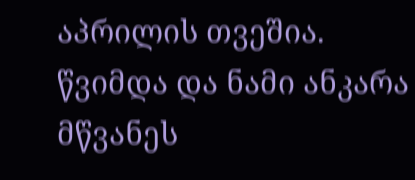აპრილის თვეშია.
წვიმდა და ნამი ანკარა
მწვანეს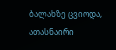ბალახზე ცვიოდა,
ათასნაირი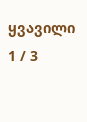ყვავილი
1 / 3